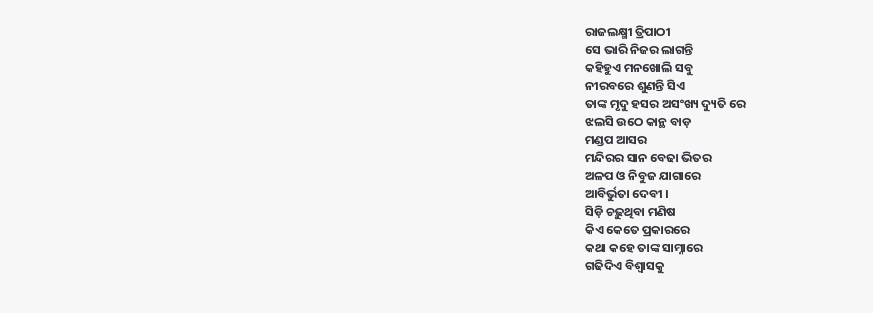ରାଜଲକ୍ଷ୍ମୀ ତ୍ରିପାଠୀ
ସେ ଭାରି ନିଜର ଲାଗନ୍ତି
କହିହୁଏ ମନଖୋଲି ସବୁ
ନୀରବରେ ଶୁଣନ୍ତି ସିଏ
ତାଙ୍କ ମୃଦୁ ହସର ଅସଂଖ୍ୟ ଦ୍ୟୁତି ରେ
ଝଲସି ଉଠେ କାନ୍ଥ ବାଡ଼
ମଣ୍ଡପ ଆସର
ମନ୍ଦିରର ସାନ ବେଢା ଭିତର
ଅଳପ ଓ ନିବୁଜ ଯାଗାରେ
ଆବିର୍ଭୁତା ଦେବୀ ।
ସିଡ଼ି ଚଢ଼ୁଥିବା ମଣିଷ
କିଏ କେତେ ପ୍ରକାରରେ
କଥା କହେ ତାଙ୍କ ସାମ୍ନାରେ
ଗଢିଦିଏ ବିଶ୍ୱାସକୁ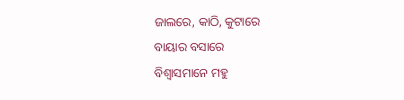ଜାଲରେ, କାଠି, କୁଟାରେ
ବାୟାର ବସାରେ
ବିଶ୍ୱାସମାନେ ମହୁ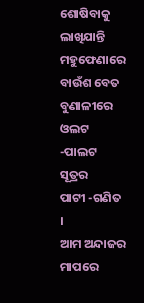ଶୋଷିବାକୁ
ଲାଖିଯାନ୍ତି ମହୁଫେଣାରେ
ବାଉଁଶ ବେତ ବୁଣାଳୀରେ
ଓଲଟ -ପାଲଟ ସୂତ୍ରର
ପାଟୀ -ଗଣିତ ।
ଆମ ଅନ୍ଦାଜର ମାପରେ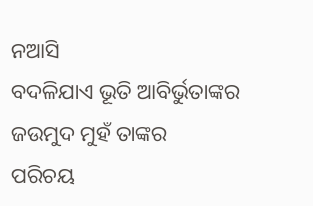ନଆସି
ବଦଳିଯାଏ ଭୂତି ଆବିର୍ଭୁତାଙ୍କର
ଜଉମୁଦ ମୁହଁ ତାଙ୍କର
ପରିଚୟ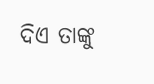ଦିଏ ତାଙ୍କୁ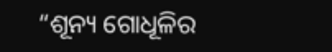“ଶୂନ୍ୟ ଗୋଧୂଳିର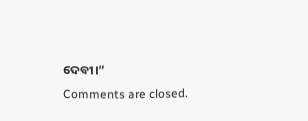ଦେବୀ।”
Comments are closed.